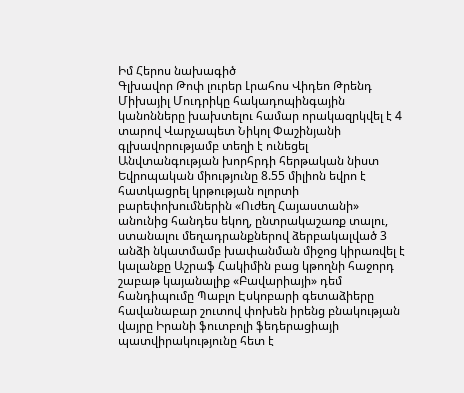Իմ Հերոս նախագիծ
Գլխավոր Թոփ լուրեր Լրահոս Վիդեո Թրենդ
Միխայիլ Մուդրիկը հակադոպինգային կանոնները խախտելու համար որակազրկվել է 4 տարով Վարչապետ Նիկոլ Փաշինյանի գլխավորությամբ տեղի է ունեցել Անվտանգության խորհրդի հերթական նիստ Եվրոպական միությունը 8.55 միլիոն եվրո է հատկացրել կրթության ոլորտի բարեփոխումներին «Ուժեղ Հայաստանի» անունից հանդես եկող, ընտրակաշառք տալու, ստանալու մեղադրանքներով ձերբակալված 3 անձի նկատմամբ խափանման միջոց կիրառվել է կալանքը Աշրաֆ Հակիմին բաց կթողնի հաջորդ շաբաթ կայանալիք «Բավարիայի» դեմ հանդիպումը Պաբլո Էսկոբարի գետաձիերը հավանաբար շուտով փոխեն իրենց բնակության վայրը Իրանի ֆուտբոլի ֆեդերացիայի պատվիրակությունը հետ է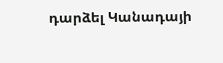դարձել Կանադայի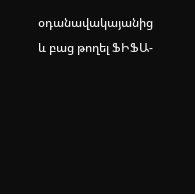օդանավակայանից և բաց թողել ՖԻՖԱ-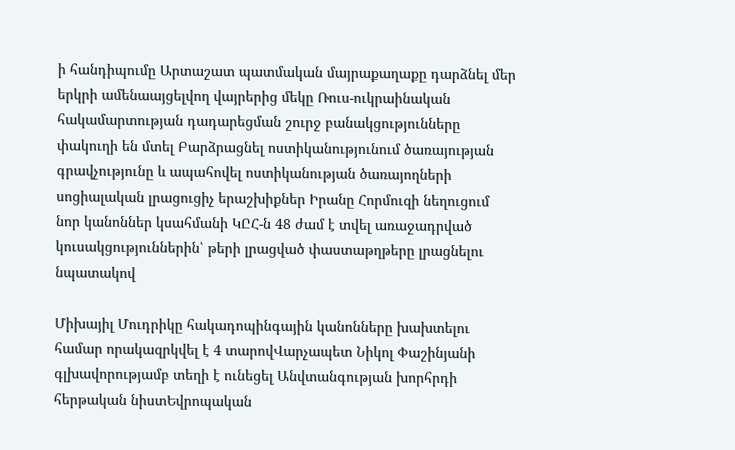ի հանդիպումը Արտաշատ պատմական մայրաքաղաքը դարձնել մեր երկրի ամենաայցելվող վայրերից մեկը Ռուս-ուկրաինական հակամարտության դադարեցման շուրջ բանակցությունները փակուղի են մտել Բարձրացնել ոստիկանությունում ծառայության գրավչությունը և ապահովել ոստիկանության ծառայողների սոցիալական լրացուցիչ երաշխիքներ Իրանը Հորմուզի նեղուցում նոր կանոններ կսահմանի ԿԸՀ-ն 48 ժամ է տվել առաջադրված կուսակցություններին՝ թերի լրացված փաստաթղթերը լրացնելու նպատակով

Միխայիլ Մուդրիկը հակադոպինգային կանոնները խախտելու համար որակազրկվել է 4 տարովՎարչապետ Նիկոլ Փաշինյանի գլխավորությամբ տեղի է ունեցել Անվտանգության խորհրդի հերթական նիստԵվրոպական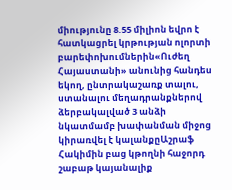միությունը 8.55 միլիոն եվրո է հատկացրել կրթության ոլորտի բարեփոխումներին«Ուժեղ Հայաստանի» անունից հանդես եկող, ընտրակաշառք տալու, ստանալու մեղադրանքներով ձերբակալված 3 անձի նկատմամբ խափանման միջոց կիրառվել է կալանքըԱշրաֆ Հակիմին բաց կթողնի հաջորդ շաբաթ կայանալիք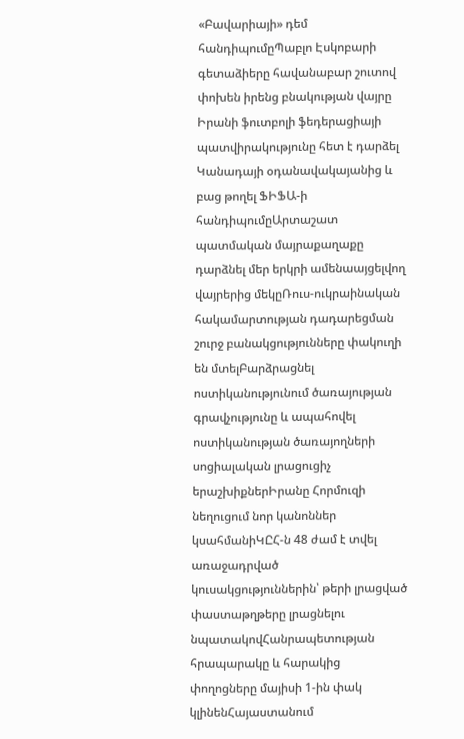«Բավարիայի» դեմ հանդիպումըՊաբլո Էսկոբարի գետաձիերը հավանաբար շուտով փոխեն իրենց բնակության վայրը Իրանի ֆուտբոլի ֆեդերացիայի պատվիրակությունը հետ է դարձել Կանադայի օդանավակայանից և բաց թողել ՖԻՖԱ-ի հանդիպումըԱրտաշատ պատմական մայրաքաղաքը դարձնել մեր երկրի ամենաայցելվող վայրերից մեկըՌուս-ուկրաինական հակամարտության դադարեցման շուրջ բանակցությունները փակուղի են մտելԲարձրացնել ոստիկանությունում ծառայության գրավչությունը և ապահովել ոստիկանության ծառայողների սոցիալական լրացուցիչ երաշխիքներԻրանը Հորմուզի նեղուցում նոր կանոններ կսահմանիԿԸՀ-ն 48 ժամ է տվել առաջադրված կուսակցություններին՝ թերի լրացված փաստաթղթերը լրացնելու նպատակովՀանրապետության հրապարակը և հարակից փողոցները մայիսի 1-ին փակ կլինենՀայաստանում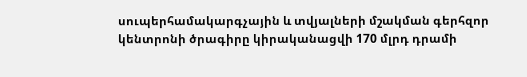սուպերհամակարգչային և տվյալների մշակման գերհզոր կենտրոնի ծրագիրը կիրականացվի 170 մլրդ դրամի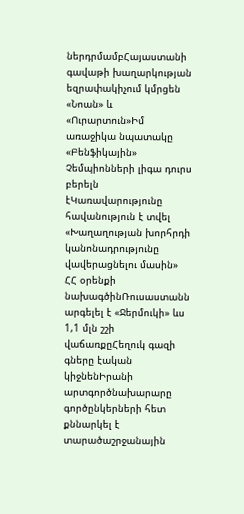ներդրմամբՀայաստանի գավաթի խաղարկության եզրափակիչում կմրցեն «Նոան» և «Ուրարտուն»Իմ առաջիկա նպատակը «Բենֆիկային» Չեմպիոնների լիգա դուրս բերելն էԿառավարությունը հավանություն է տվել «Խաղաղության խորհրդի կանոնադրությունը վավերացնելու մասին» ՀՀ օրենքի նախագծինՌուսաստանն արգելել է «Ջերմուկի» ևս 1,1 մլն շշի վաճառքըՀեղուկ գազի գները էական կիջնենԻրանի արտգործնախարարը գործընկերների հետ քննարկել է տարածաշրջանային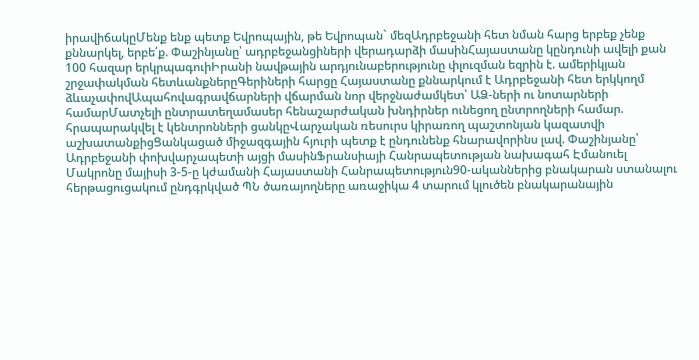իրավիճակըՄենք ենք պետք Եվրոպային, թե Եվրոպան` մեզԱդրբեջանի հետ նման հարց երբեք չենք քննարկել, երբե՛ք. Փաշինյանը՝ ադրբեջանցիների վերադարձի մասինՀայաստանը կընդունի ավելի քան 100 հազար երկրպագուիԻրանի նավթային արդյունաբերությունը փլուզման եզրին է. ամերիկյան շրջափակման հետևանքներըԳերիների հարցը Հայաստանը քննարկում է Ադրբեջանի հետ երկկողմ ձևաչափովԱպահովագրավճարների վճարման նոր վերջնաժամկետ՝ ԱՁ-ների ու նոտարների համարՄատչելի ընտրատեղամասեր հենաշարժական խնդիրներ ունեցող ընտրողների համար. հրապարակվել է կենտրոնների ցանկըՎարչական ռեսուրս կիրառող պաշտոնյան կազատվի աշխատանքիցՑանկացած միջազգային հյուրի պետք է ընդունենք հնարավորինս լավ. Փաշինյանը՝ Ադրբեջանի փոխվարչապետի այցի մասինՖրանսիայի Հանրապետության նախագահ Էմանուել Մակրոնը մայիսի 3-5-ը կժամանի Հայաստանի Հանրապետություն90-ականներից բնակարան ստանալու հերթացուցակում ընդգրկված ՊՆ ծառայողները առաջիկա 4 տարում կլուծեն բնակարանային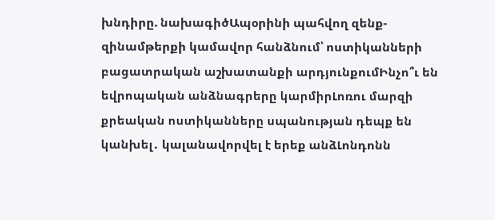խնդիրը. նախագիծԱպօրինի պահվող զենք-զինամթերքի կամավոր հանձնում՝ ոստիկանների բացատրական աշխատանքի արդյունքումԻնչո՞ւ են եվրոպական անձնագրերը կարմիրԼոռու մարզի քրեական ոստիկանները սպանության դեպք են կանխել․ կալանավորվել է երեք անձԼոնդոնն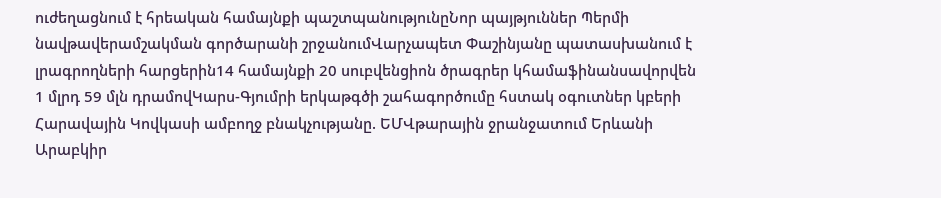ուժեղացնում է հրեական համայնքի պաշտպանությունըՆոր պայթյուններ Պերմի նավթավերամշակման գործարանի շրջանումՎարչապետ Փաշինյանը պատասխանում է լրագրողների հարցերին14 համայնքի 20 սուբվենցիոն ծրագրեր կհամաֆինանսավորվեն 1 մլրդ 59 մլն դրամովԿարս-Գյումրի երկաթգծի շահագործումը հստակ օգուտներ կբերի Հարավային Կովկասի ամբողջ բնակչությանը. ԵՄՎթարային ջրանջատում Երևանի Արաբկիր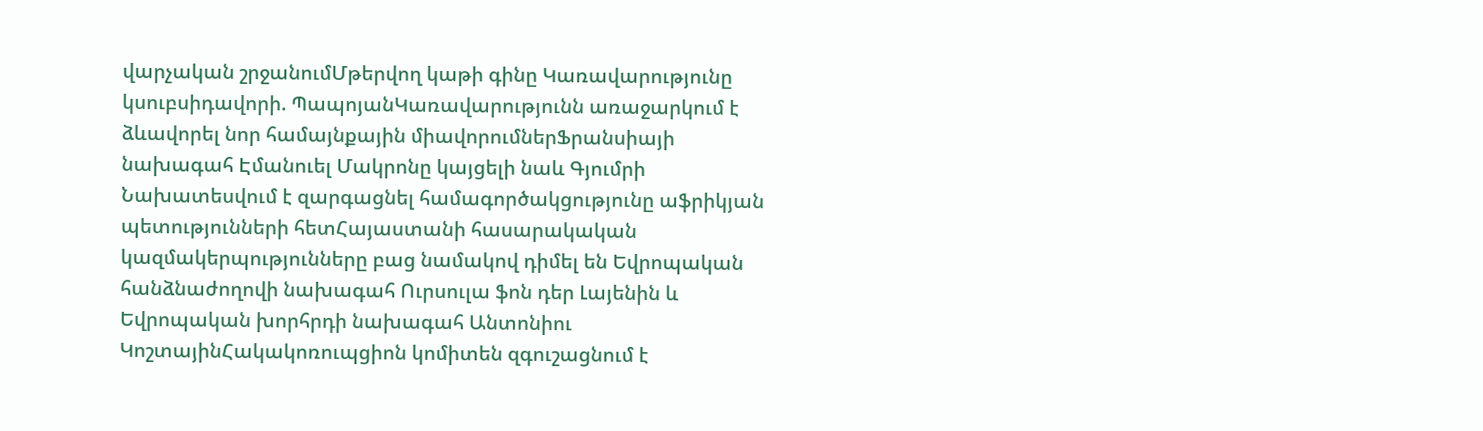վարչական շրջանումՄթերվող կաթի գինը Կառավարությունը կսուբսիդավորի. ՊապոյանԿառավարությունն առաջարկում է ձևավորել նոր համայնքային միավորումներՖրանսիայի նախագահ Էմանուել Մակրոնը կայցելի նաև Գյումրի Նախատեսվում է զարգացնել համագործակցությունը աֆրիկյան պետությունների հետՀայաստանի հասարակական կազմակերպությունները բաց նամակով դիմել են Եվրոպական հանձնաժողովի նախագահ Ուրսուլա ֆոն դեր Լայենին և Եվրոպական խորհրդի նախագահ Անտոնիու ԿոշտայինՀակակոռուպցիոն կոմիտեն զգուշացնում է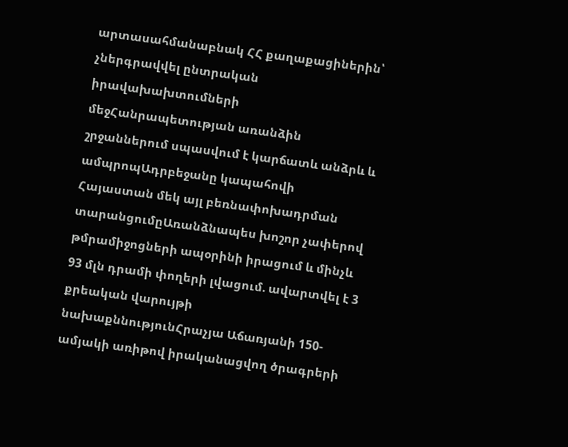արտասահմանաբնակ ՀՀ քաղաքացիներին՝ չներգրավվել ընտրական իրավախախտումների մեջՀանրապետության առանձին շրջաններում սպասվում է կարճատև անձրև և ամպրոպԱդրբեջանը կապահովի Հայաստան մեկ այլ բեռնափոխադրման տարանցումըԱռանձնապես խոշոր չափերով թմրամիջոցների ապօրինի իրացում և մինչև 93 մլն դրամի փողերի լվացում. ավարտվել է 3 քրեական վարույթի նախաքննությունՀրաչյա Աճառյանի 150-ամյակի առիթով իրականացվող ծրագրերի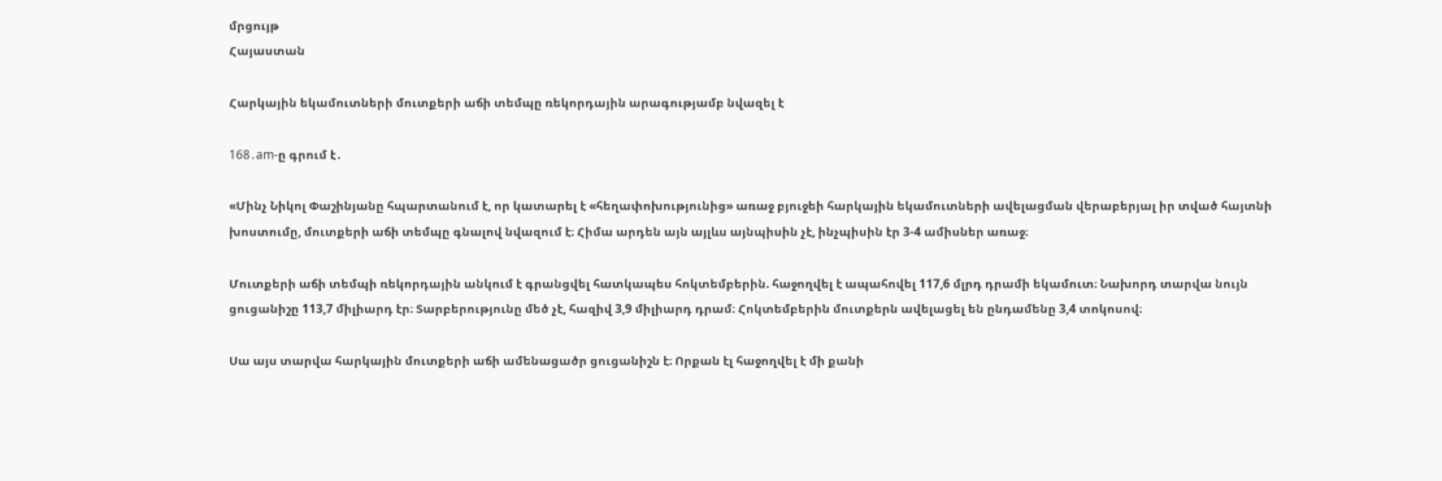մրցույթ
Հայաստան

Հարկային եկամուտների մուտքերի աճի տեմպը ռեկորդային արագությամբ նվազել է

168․am-ը գրում է․

«Մինչ Նիկոլ Փաշինյանը հպարտանում է, որ կատարել է «հեղափոխությունից» առաջ բյուջեի հարկային եկամուտների ավելացման վերաբերյալ իր տված հայտնի խոստումը, մուտքերի աճի տեմպը գնալով նվազում է։ Հիմա արդեն այն այլևս այնպիսին չէ, ինչպիսին էր 3-4 ամիսներ առաջ։

Մուտքերի աճի տեմպի ռեկորդային անկում է գրանցվել հատկապես հոկտեմբերին. հաջողվել է ապահովել 117,6 մլրդ դրամի եկամուտ։ Նախորդ տարվա նույն ցուցանիշը 113,7 միլիարդ էր։ Տարբերությունը մեծ չէ, հազիվ 3,9 միլիարդ դրամ։ Հոկտեմբերին մուտքերն ավելացել են ընդամենը 3,4 տոկոսով։

Սա այս տարվա հարկային մուտքերի աճի ամենացածր ցուցանիշն է։ Որքան էլ հաջողվել է մի քանի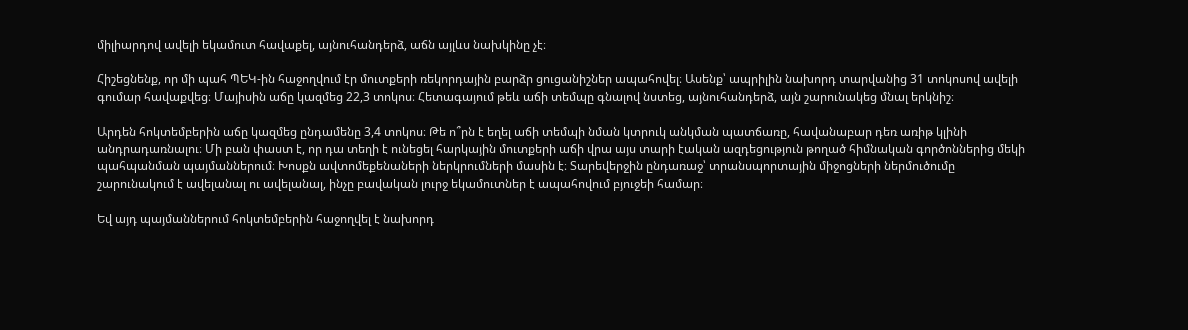միլիարդով ավելի եկամուտ հավաքել, այնուհանդերձ, աճն այլևս նախկինը չէ։

Հիշեցնենք, որ մի պահ ՊԵԿ-ին հաջողվում էր մուտքերի ռեկորդային բարձր ցուցանիշներ ապահովել։ Ասենք՝ ապրիլին նախորդ տարվանից 31 տոկոսով ավելի գումար հավաքվեց։ Մայիսին աճը կազմեց 22,3 տոկոս։ Հետագայում թեև աճի տեմպը գնալով նստեց, այնուհանդերձ, այն շարունակեց մնալ երկնիշ։

Արդեն հոկտեմբերին աճը կազմեց ընդամենը 3,4 տոկոս։ Թե ո՞րն է եղել աճի տեմպի նման կտրուկ անկման պատճառը, հավանաբար դեռ առիթ կլինի անդրադառնալու։ Մի բան փաստ է, որ դա տեղի է ունեցել հարկային մուտքերի աճի վրա այս տարի էական ազդեցություն թողած հիմնական գործոններից մեկի պահպանման պայմաններում։ Խոսքն ավտոմեքենաների ներկրումների մասին է։ Տարեվերջին ընդառաջ՝ տրանսպորտային միջոցների ներմուծումը շարունակում է ավելանալ ու ավելանալ, ինչը բավական լուրջ եկամուտներ է ապահովում բյուջեի համար։

Եվ այդ պայմաններում հոկտեմբերին հաջողվել է նախորդ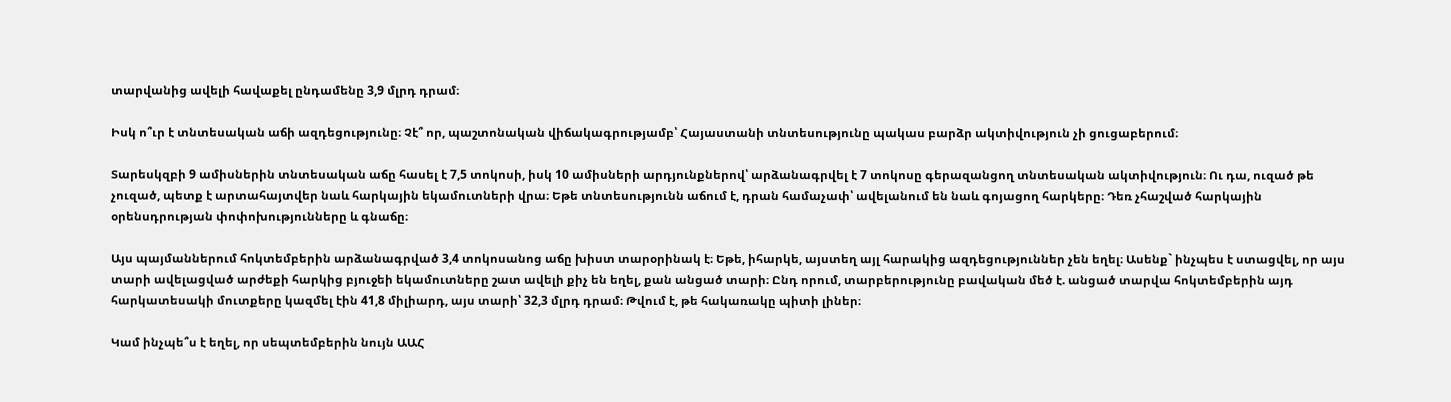տարվանից ավելի հավաքել ընդամենը 3,9 մլրդ դրամ։

Իսկ ո՞ւր է տնտեսական աճի ազդեցությունը։ Չէ՞ որ, պաշտոնական վիճակագրությամբ՝ Հայաստանի տնտեսությունը պակաս բարձր ակտիվություն չի ցուցաբերում։

Տարեսկզբի 9 ամիսներին տնտեսական աճը հասել է 7,5 տոկոսի, իսկ 10 ամիսների արդյունքներով՝ արձանագրվել է 7 տոկոսը գերազանցող տնտեսական ակտիվություն։ Ու դա, ուզած թե չուզած, պետք է արտահայտվեր նաև հարկային եկամուտների վրա։ Եթե տնտեսությունն աճում է, դրան համաչափ՝ ավելանում են նաև գոյացող հարկերը։ Դեռ չհաշված հարկային օրենսդրության փոփոխությունները և գնաճը։

Այս պայմաններում հոկտեմբերին արձանագրված 3,4 տոկոսանոց աճը խիստ տարօրինակ է։ Եթե, իհարկե, այստեղ այլ հարակից ազդեցություններ չեն եղել։ Ասենք` ինչպես է ստացվել, որ այս տարի ավելացված արժեքի հարկից բյուջեի եկամուտները շատ ավելի քիչ են եղել, քան անցած տարի։ Ընդ որում, տարբերությունը բավական մեծ է. անցած տարվա հոկտեմբերին այդ հարկատեսակի մուտքերը կազմել էին 41,8 միլիարդ, այս տարի՝ 32,3 մլրդ դրամ։ Թվում է, թե հակառակը պիտի լիներ։

Կամ ինչպե՞ս է եղել, որ սեպտեմբերին նույն ԱԱՀ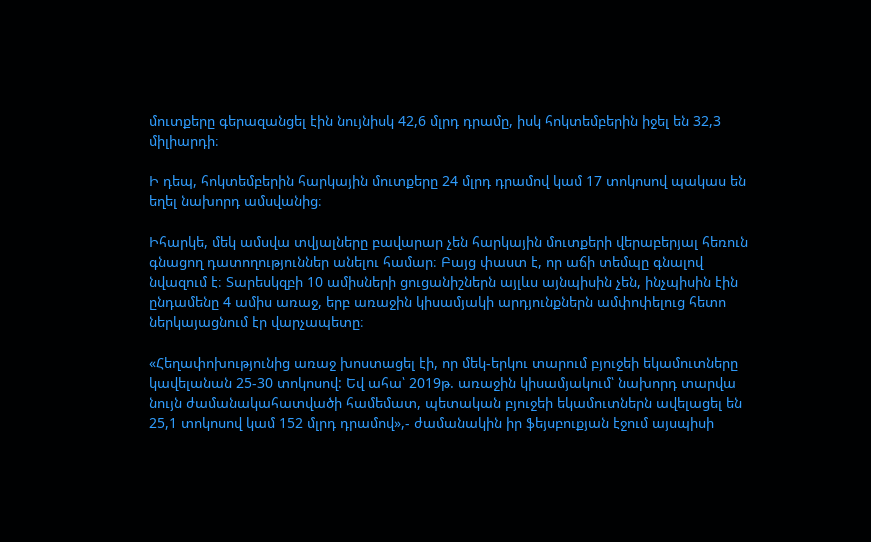մուտքերը գերազանցել էին նույնիսկ 42,6 մլրդ դրամը, իսկ հոկտեմբերին իջել են 32,3 միլիարդի։

Ի դեպ, հոկտեմբերին հարկային մուտքերը 24 մլրդ դրամով կամ 17 տոկոսով պակաս են եղել նախորդ ամսվանից։

Իհարկե, մեկ ամսվա տվյալները բավարար չեն հարկային մուտքերի վերաբերյալ հեռուն գնացող դատողություններ անելու համար։ Բայց փաստ է, որ աճի տեմպը գնալով նվազում է։ Տարեսկզբի 10 ամիսների ցուցանիշներն այլևս այնպիսին չեն, ինչպիսին էին ընդամենը 4 ամիս առաջ, երբ առաջին կիսամյակի արդյունքներն ամփոփելուց հետո ներկայացնում էր վարչապետը։

«Հեղափոխությունից առաջ խոստացել էի, որ մեկ-երկու տարում բյուջեի եկամուտները կավելանան 25-30 տոկոսով: Եվ ահա՝ 2019թ. առաջին կիսամյակում՝ նախորդ տարվա նույն ժամանակահատվածի համեմատ, պետական բյուջեի եկամուտներն ավելացել են 25,1 տոկոսով կամ 152 մլրդ դրամով»,- ժամանակին իր ֆեյսբուքյան էջում այսպիսի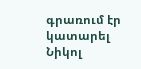գրառում էր կատարել Նիկոլ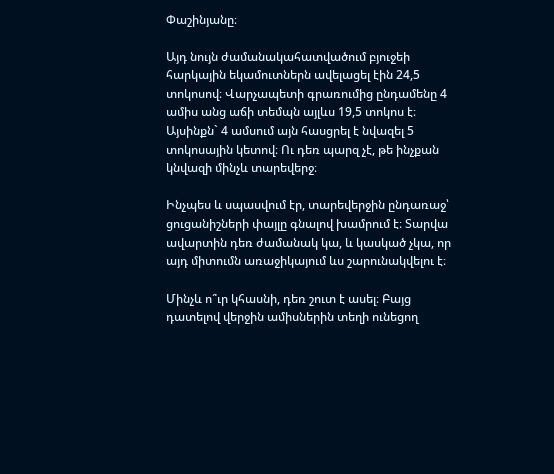Փաշինյանը։

Այդ նույն ժամանակահատվածում բյուջեի հարկային եկամուտներն ավելացել էին 24,5 տոկոսով։ Վարչապետի գրառումից ընդամենը 4 ամիս անց աճի տեմպն այլևս 19,5 տոկոս է։ Այսինքն` 4 ամսում այն հասցրել է նվազել 5 տոկոսային կետով։ Ու դեռ պարզ չէ, թե ինչքան կնվազի մինչև տարեվերջ։

Ինչպես և սպասվում էր, տարեվերջին ընդառաջ՝ ցուցանիշների փայլը գնալով խամրում է։ Տարվա ավարտին դեռ ժամանակ կա, և կասկած չկա, որ այդ միտումն առաջիկայում ևս շարունակվելու է։

Մինչև ո՞ւր կհասնի, դեռ շուտ է ասել։ Բայց դատելով վերջին ամիսներին տեղի ունեցող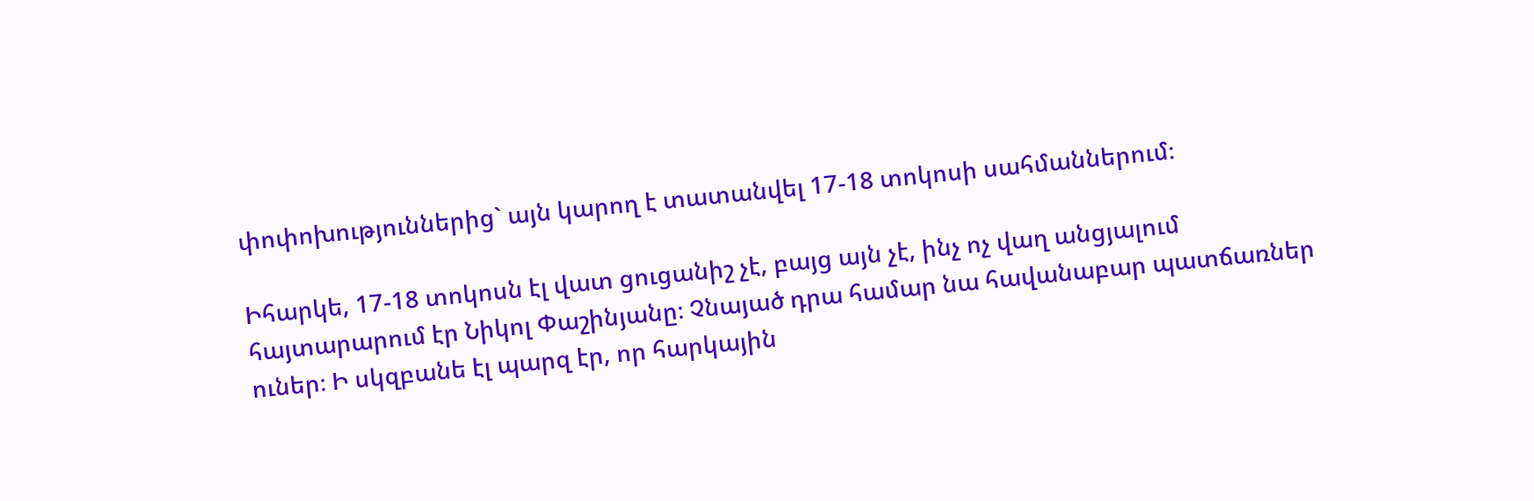փոփոխություններից` այն կարող է տատանվել 17-18 տոկոսի սահմաններում։

Իհարկե, 17-18 տոկոսն էլ վատ ցուցանիշ չէ, բայց այն չէ, ինչ ոչ վաղ անցյալում հայտարարում էր Նիկոլ Փաշինյանը։ Չնայած դրա համար նա հավանաբար պատճառներ ուներ։ Ի սկզբանե էլ պարզ էր, որ հարկային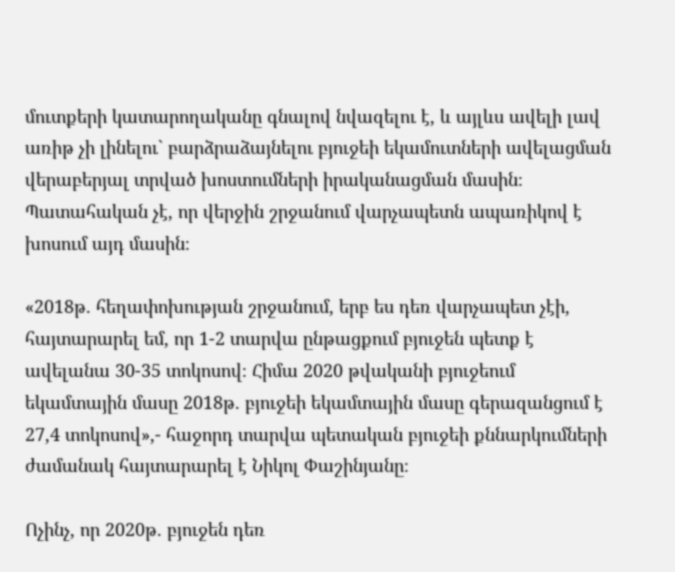մուտքերի կատարողականը գնալով նվազելու է, և այլևս ավելի լավ առիթ չի լինելու` բարձրաձայնելու բյուջեի եկամուտների ավելացման վերաբերյալ տրված խոստումների իրականացման մասին։ Պատահական չէ, որ վերջին շրջանում վարչապետն ապառիկով է խոսում այդ մասին։

«2018թ. հեղափոխության շրջանում, երբ ես դեռ վարչապետ չէի, հայտարարել եմ, որ 1-2 տարվա ընթացքում բյուջեն պետք է ավելանա 30-35 տոկոսով։ Հիմա 2020 թվականի բյուջեում եկամտային մասը 2018թ. բյուջեի եկամտային մասը գերազանցում է 27,4 տոկոսով»,- հաջորդ տարվա պետական բյուջեի քննարկումների ժամանակ հայտարարել է Նիկոլ Փաշինյանը։

Ոչինչ, որ 2020թ. բյուջեն դեռ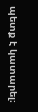պետք է կատարել։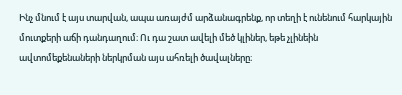Ինչ մնում է այս տարվան, ապա առայժմ արձանագրենք, որ տեղի է ունենում հարկային մուտքերի աճի դանդաղում։ Ու դա շատ ավելի մեծ կլիներ, եթե չլինեին ավտոմեքենաների ներկրման այս ահռելի ծավալները։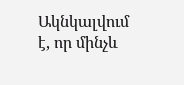Ակնկալվում է, որ մինչև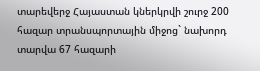տարեվերջ Հայաստան կներկրվի շուրջ 200 հազար տրանսպորտային միջոց` նախորդ տարվա 67 հազարի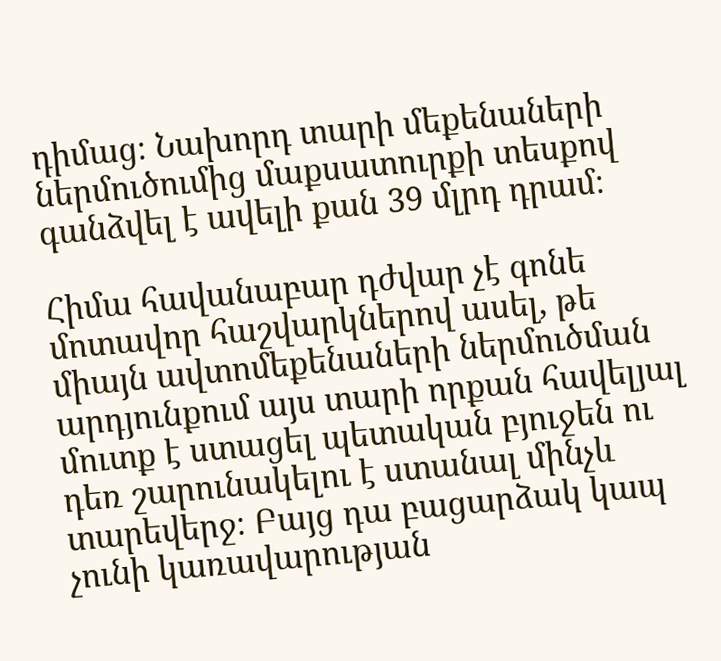դիմաց։ Նախորդ տարի մեքենաների ներմուծումից մաքսատուրքի տեսքով գանձվել է ավելի քան 39 մլրդ դրամ։

Հիմա հավանաբար դժվար չէ գոնե մոտավոր հաշվարկներով ասել, թե միայն ավտոմեքենաների ներմուծման արդյունքում այս տարի որքան հավելյալ մուտք է ստացել պետական բյուջեն ու դեռ շարունակելու է ստանալ մինչև տարեվերջ։ Բայց դա բացարձակ կապ չունի կառավարության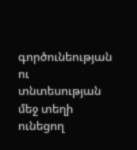գործունեության ու տնտեսության մեջ տեղի ունեցող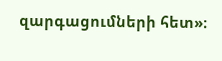զարգացումների հետ»։